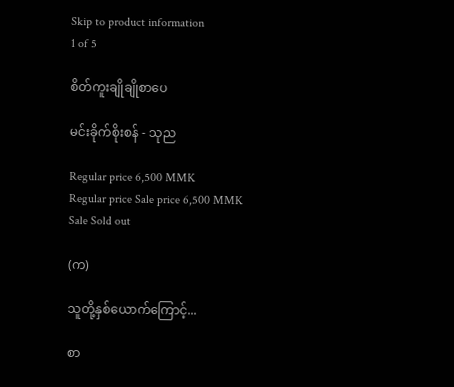Skip to product information
1 of 5

စိတ်ကူးချိုချိုစာပေ

မင်းခိုက်စိုးစန် - သုည

Regular price 6,500 MMK
Regular price Sale price 6,500 MMK
Sale Sold out

(က)

သူတို့နှစ်ယောက်ကြောင့်...

စာ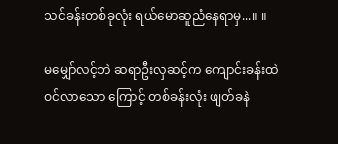သင်ခန်းတစ်ခုလုံး ရယ်မောဆူညံနေရာမှ...။ ။

မမျှော်လင့်ဘဲ ဆရာဦးလှဆင့်က ကျောင်းခန်းထဲဝင်လာသော ကြောင့် တစ်ခန်းလုံး ဖျတ်ခနဲ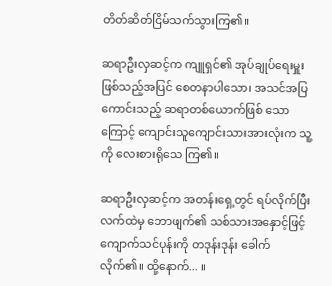တိတ်ဆိတ်ငြိမ်သက်သွားကြ၏။

ဆရာဦးလှဆင့်က ကျူရှင်၏ အုပ်ချုပ်ရေးမှူးဖြစ်သည့်အပြင် စေတနာပါသော၊ အသင်အပြကောင်းသည့် ဆရာတစ်ယောက်ဖြစ် သောကြောင့် ကျောင်းသူကျောင်းသားအားလုံးက သူ့ကို လေးစားရိုသေ ကြ၏။

ဆရာဦးလှဆင့်က အတန်းရှေ့တွင် ရပ်လိုက်ပြီး လက်ထဲမှ ဘောဖျက်၏ သစ်သားအနှောင့်ဖြင့် ကျောက်သင်ပုန်းကို တဒုန်းဒုန်း ခေါက်လိုက်၏။ ထို့နောက်... ။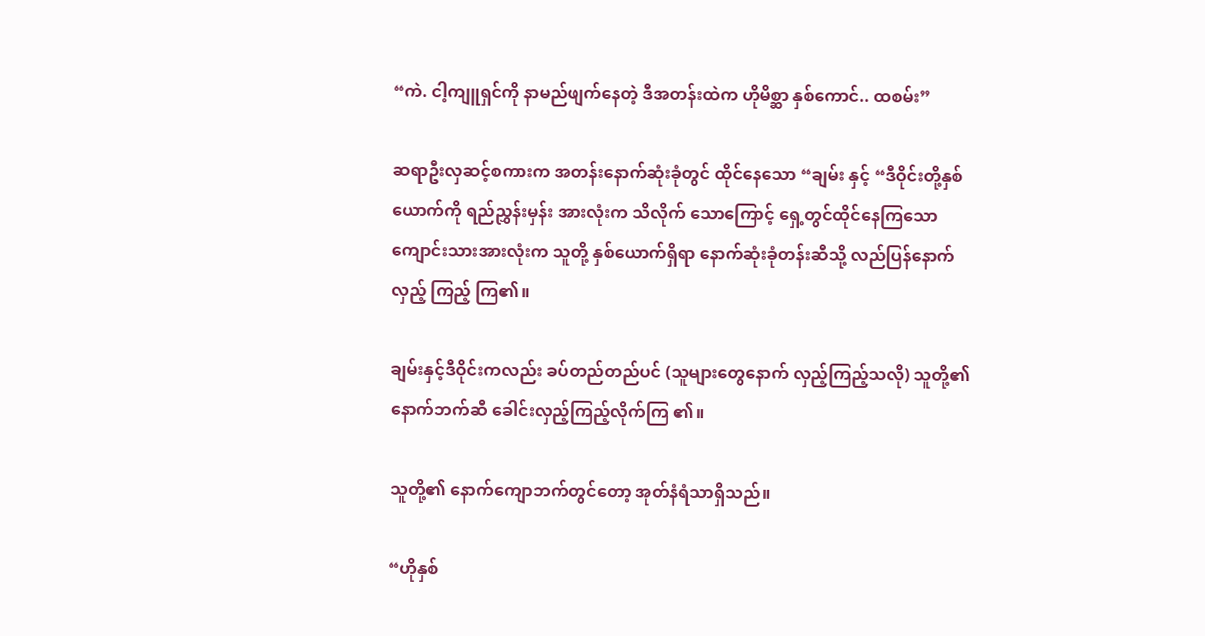“ကဲ. ငါ့ကျူရှင်ကို နာမည်ဖျက်နေတဲ့ ဒီအတန်းထဲက ဟိုမိစ္ဆာ နှစ်ကောင်.. ထစမ်း”

ဆရာဦးလှဆင့်စကားက အတန်းနောက်ဆုံးခုံတွင် ထိုင်နေသော “ချမ်း နှင့် “ဒီဝိုင်းတို့နှစ်ယောက်ကို ရည်ညွှန်းမှန်း အားလုံးက သိလိုက် သောကြောင့် ရှေ့တွင်ထိုင်နေကြသော ကျောင်းသားအားလုံးက သူတို့ နှစ်ယောက်ရှိရာ နောက်ဆုံးခုံတန်းဆီသို့ လည်ပြန်နောက်လှည့် ကြည့် ကြ၏။

ချမ်းနှင့်ဒီဝိုင်းကလည်း ခပ်တည်တည်ပင် (သူများတွေနောက် လှည့်ကြည့်သလို) သူတို့၏ နောက်ဘက်ဆီ ခေါင်းလှည့်ကြည့်လိုက်ကြ ၏။

သူတို့၏ နောက်ကျောဘက်တွင်တော့ အုတ်နံရံသာရှိသည်။

“ဟိုနှစ်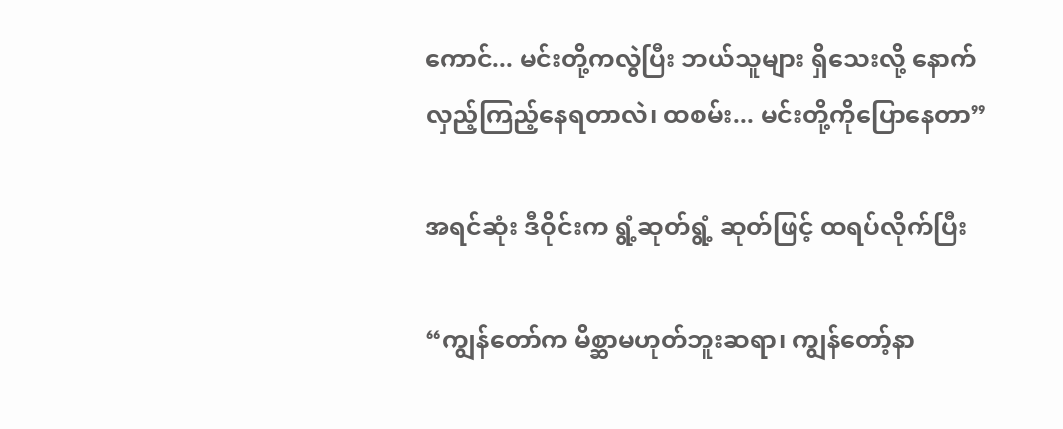ကောင်... မင်းတို့ကလွဲပြီး ဘယ်သူများ ရှိသေးလို့ နောက်လှည့်ကြည့်နေရတာလဲ၊ ထစမ်း... မင်းတို့ကိုပြောနေတာ”

အရင်ဆုံး ဒီဝိုင်းက ရွံ့ဆုတ်ရွံ့ ဆုတ်ဖြင့် ထရပ်လိုက်ပြီး

“ကျွန်တော်က မိစ္ဆာမဟုတ်ဘူးဆရာ၊ ကျွန်တော့်နာ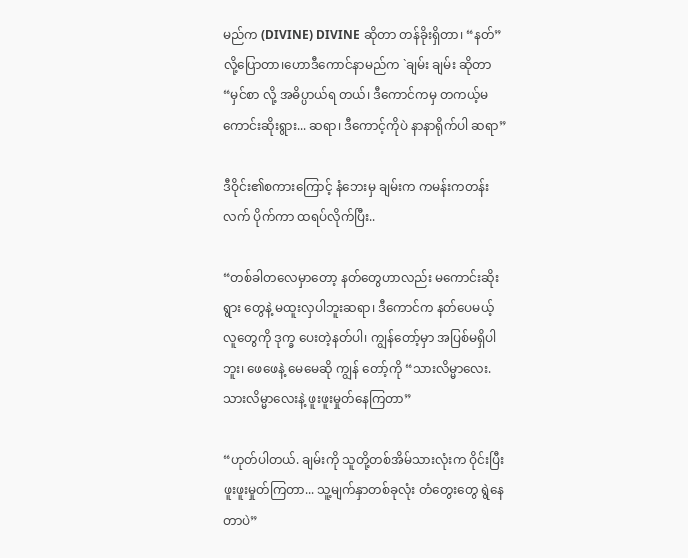မည်က (DIVINE) DIVINE ဆိုတာ တန်ခိုးရှိတာ၊ “နတ်” လို့ပြောတာ၊ဟောဒီကောင်နာမည်က `ချမ်း ချမ်း ဆိုတာ “မှင်စာ လို့ အဓိပ္ပာယ်ရ တယ်၊ ဒီကောင်ကမှ တကယ့်မကောင်းဆိုးရွား... ဆရာ၊ ဒီကောင့်ကိုပဲ နာနာရိုက်ပါ ဆရာ”

ဒီဝိုင်း၏စကားကြောင့် နံဘေးမှ ချမ်းက ကမန်းကတန်းလက် ပိုက်ကာ ထရပ်လိုက်ပြီး..

“တစ်ခါတလေမှာတော့ နတ်တွေဟာလည်း မကောင်းဆိုးရွား တွေနဲ့ မထူးလှပါဘူးဆရာ၊ ဒီကောင်က နတ်ပေမယ့် လူတွေကို ဒုက္ခ ပေးတဲ့နတ်ပါ၊ ကျွန်တော့်မှာ အပြစ်မရှိပါဘူး၊ ဖေဖေနဲ့ မေမေဆို ကျွန် တော့်ကို “သားလိမ္မာလေး. သားလိမ္မာလေးနဲ့ ဖူးဖူးမှုတ်နေကြတာ”

“ဟုတ်ပါတယ်. ချမ်းကို သူတို့တစ်အိမ်သားလုံးက ဝိုင်းပြီး ဖူးဖူးမှုတ်ကြတာ... သူ့မျက်နှာတစ်ခုလုံး တံတွေးတွေ ရွဲနေတာပဲ”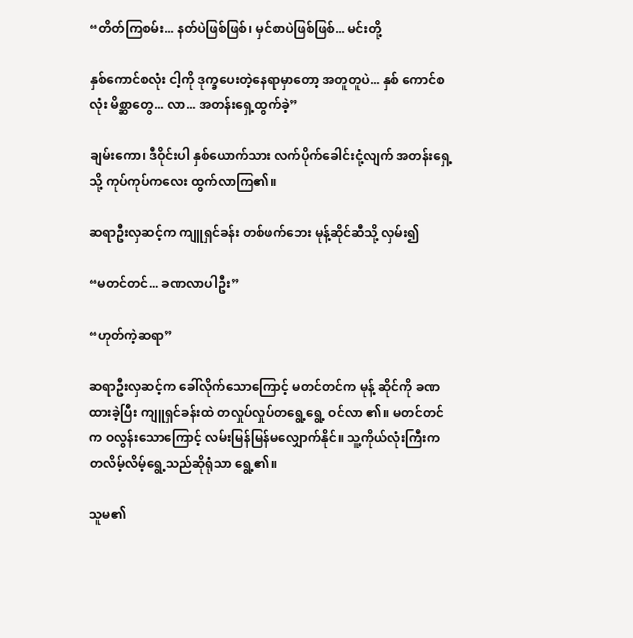“တိတ်ကြစမ်း... နတ်ပဲဖြစ်ဖြစ်၊ မှင်စာပဲဖြစ်ဖြစ်... မင်းတို့

နှစ်ကောင်စလုံး ငါ့ကို ဒုက္ခပေးတဲ့နေရာမှာတော့ အတူတူပဲ... နှစ် ကောင်စလုံး မိစ္ဆာတွေ... လာ... အတန်းရှေ့ထွက်ခဲ့”

ချမ်းကော၊ ဒီဝိုင်းပါ နှစ်ယောက်သား လက်ပိုက်ခေါင်းငုံ့လျက် အတန်းရှေ့သို့ ကုပ်ကုပ်ကလေး ထွက်လာကြ၏။

ဆရာဦးလှဆင့်က ကျူရှင်ခန်း တစ်ဖက်ဘေး မုန့်ဆိုင်ဆီသို့ လှမ်း၍

“မတင်တင်... ခဏလာပါဦး”

“ဟုတ်ကဲ့ဆရာ”

ဆရာဦးလှဆင့်က ခေါ်လိုက်သောကြောင့် မတင်တင်က မုန့် ဆိုင်ကို ခဏထားခဲ့ပြီး ကျူရှင်ခန်းထဲ တလှုပ်လှုပ်တရွေ့ရွေ့ ဝင်လာ ၏။ မတင်တင်က ဝလွန်းသောကြောင့် လမ်းမြန်မြန်မလျှောက်နိုင်။ သူ့ကိုယ်လုံးကြီးက တလိမ့်လိမ့်ရွေ့သည်ဆိုရုံသာ ရွေ့၏။

သူမ၏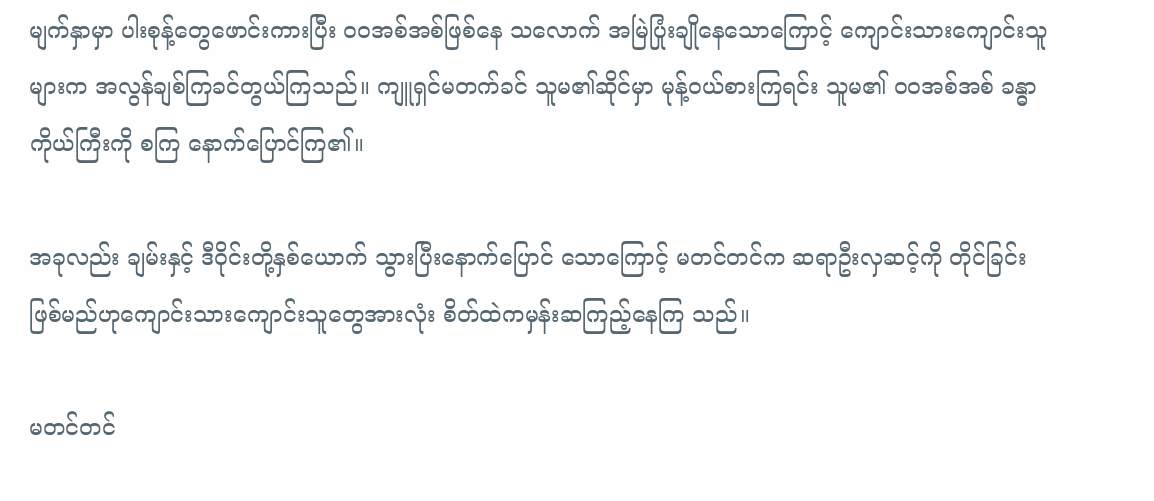မျက်နှာမှာ ပါးစုန့်တွေဖောင်းကားပြီး ဝဝအစ်အစ်ဖြစ်နေ သလောက် အမြဲပြုံးချိုနေသောကြောင့် ကျောင်းသားကျောင်းသူများက အလွန်ချစ်ကြခင်တွယ်ကြသည်။ ကျူရှင်မတက်ခင် သူမ၏ဆိုင်မှာ မုန့်ဝယ်စားကြရင်း သူမ၏ ဝဝအစ်အစ် ခန္ဓာကိုယ်ကြီးကို စကြ နောက်ပြောင်ကြ၏။

အခုလည်း ချမ်းနှင့် ဒီဝိုင်းတို့နှစ်ယောက် သွားပြီးနောက်ပြောင် သောကြောင့် မတင်တင်က ဆရာဦးလှဆင့်ကို တိုင်ခြင်းဖြစ်မည်ဟုကျောင်းသားကျောင်းသူတွေအားလုံး စိတ်ထဲကမှန်းဆကြည့်နေကြ သည်။

မတင်တင်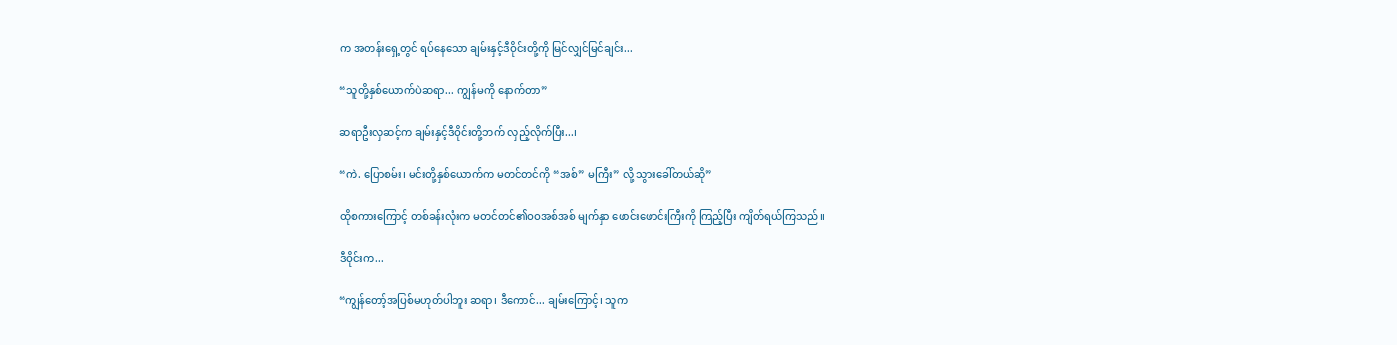က အတန်းရှေ့တွင် ရပ်နေသော ချမ်းနှင့်ဒီဝိုင်းတို့ကို မြင်လျှင်မြင်ချင်း...

“သူတို့နှစ်ယောက်ပဲဆရာ... ကျွန်မကို နောက်တာ”

ဆရာဦးလှဆင့်က ချမ်းနှင့်ဒီဝိုင်းတို့ဘက် လှည့်လိုက်ပြီး...၊

“ကဲ. ပြောစမ်း၊ မင်းတို့နှစ်ယောက်က မတင်တင်ကို “အစ်” မကြီး” လို့ သွားခေါ်တယ်ဆို”

ထိုစကားကြောင့် တစ်ခန်းလုံးက မတင်တင်၏ဝဝအစ်အစ် မျက်နှာ ဖောင်းဖောင်းကြီးကို ကြည့်ပြီး ကျိတ်ရယ်ကြသည်။

ဒီဝိုင်းက...

“ကျွန်တော့်အပြစ်မဟုတ်ပါဘူး ဆရာ၊ ဒီကောင်... ချမ်းကြောင့်၊ သူက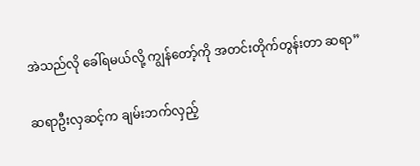အဲသည်လို ခေါ်ရမယ်လို့ ကျွန်တော့်ကို အတင်းတိုက်တွန်းတာ ဆရာ”

ဆရာဦးလှဆင့်က ချမ်းဘက်လှည့်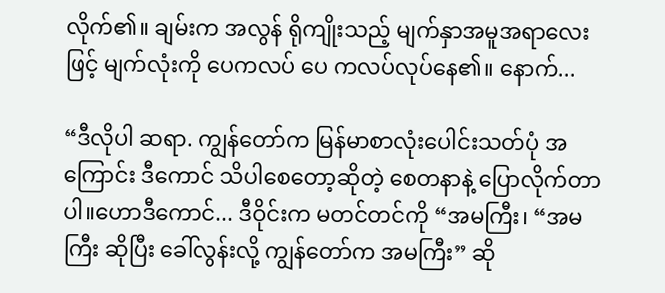လိုက်၏။ ချမ်းက အလွန် ရိုကျိုးသည့် မျက်နှာအမူအရာလေးဖြင့် မျက်လုံးကို ပေကလပ် ပေ ကလပ်လုပ်နေ၏။ နောက်...

“ဒီလိုပါ ဆရာ. ကျွန်တော်က မြန်မာစာလုံးပေါင်းသတ်ပုံ အကြောင်း ဒီကောင် သိပါစေတော့ဆိုတဲ့ စေတနာနဲ့ ပြောလိုက်တာပါ။ဟောဒီကောင်... ဒီဝိုင်းက မတင်တင်ကို “အမကြီး၊ “အမကြီး ဆိုပြီး ခေါ်လွန်းလို့ ကျွန်တော်က အမကြီး” ဆို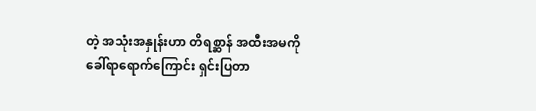တဲ့ အသုံးအနှုန်းဟာ တိရစ္ဆာန် အထီးအမကို ခေါ်ရာရောက်ကြောင်း ရှင်းပြတာ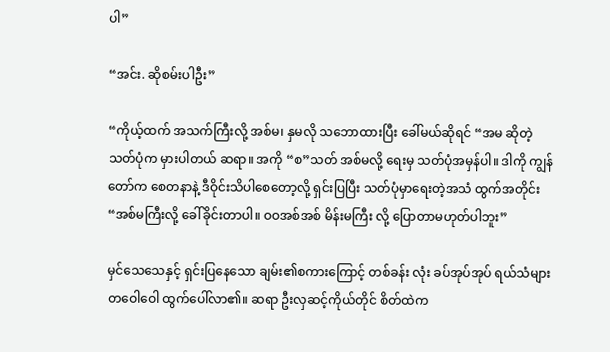ပါ”

“အင်း. ဆိုစမ်းပါဦး”

“ကိုယ့်ထက် အသက်ကြီးလို့ အစ်မ၊ နှမလို သဘောထားပြီး ခေါ်မယ်ဆိုရင် “အမ ဆိုတဲ့ သတ်ပုံက မှားပါတယ် ဆရာ။ အကို “စ”သတ် အစ်မလို့ ရေးမှ သတ်ပုံအမှန်ပါ။ ဒါကို ကျွန်တော်က စေတနာနဲ့ ဒီဝိုင်းသိပါစေတော့လို့ ရှင်းပြပြီး သတ်ပုံမှာရေးတဲ့အသံ ထွက်အတိုင်း “အစ်မကြီးလို့ ခေါ်ခိုင်းတာပါ။ ဝဝအစ်အစ် မိန်းမကြီး လို့ ပြောတာမဟုတ်ပါဘူး”

မှင်သေသေနှင့် ရှင်းပြနေသော ချမ်း၏စကားကြောင့် တစ်ခန်း လုံး ခပ်အုပ်အုပ် ရယ်သံများ တဝေါဝေါ ထွက်ပေါ်လာ၏။ ဆရာ ဦးလှဆင့်ကိုယ်တိုင် စိတ်ထဲက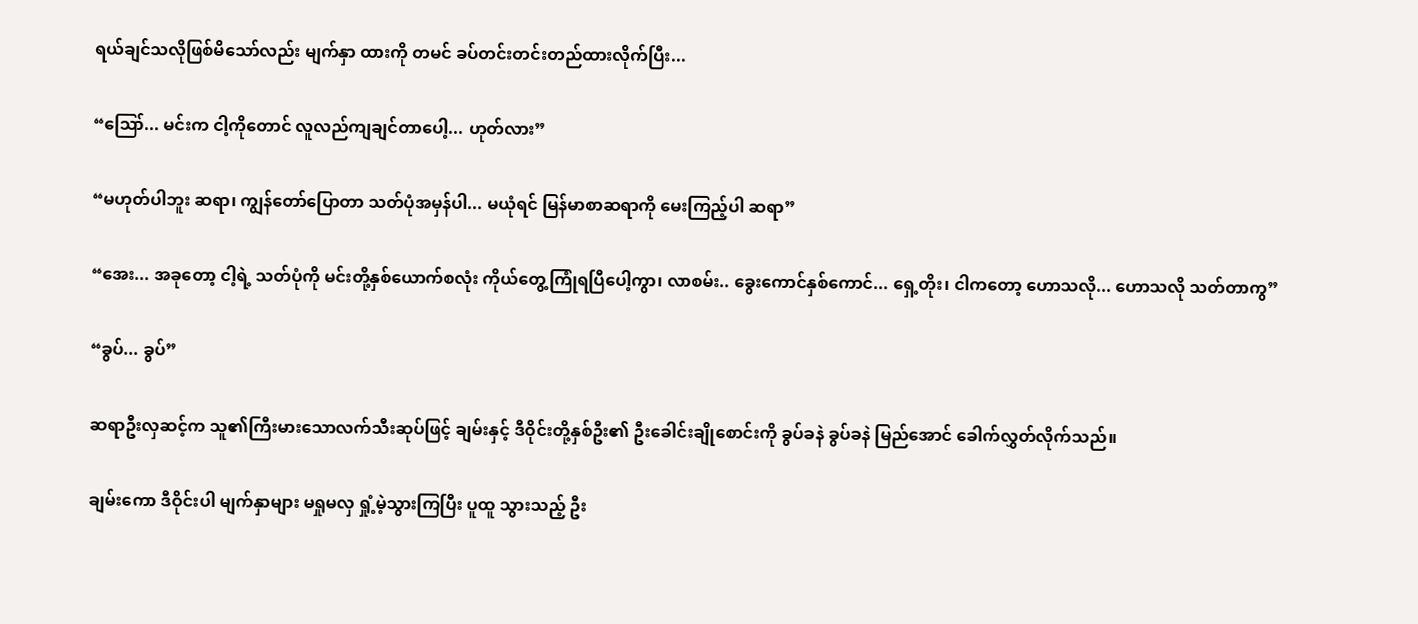ရယ်ချင်သလိုဖြစ်မိသော်လည်း မျက်နှာ ထားကို တမင် ခပ်တင်းတင်းတည်ထားလိုက်ပြီး...

“ဪ... မင်းက ငါ့ကိုတောင် လူလည်ကျချင်တာပေါ့... ဟုတ်လား”

“မဟုတ်ပါဘူး ဆရာ၊ ကျွန်တော်ပြောတာ သတ်ပုံအမှန်ပါ... မယုံရင် မြန်မာစာဆရာကို မေးကြည့်ပါ ဆရာ”

“အေး... အခုတော့ ငါ့ရဲ့ သတ်ပုံကို မင်းတို့နှစ်ယောက်စလုံး ကိုယ်တွေ့ကြုံရပြီပေါ့ကွာ၊ လာစမ်း.. ခွေးကောင်နှစ်ကောင်... ရှေ့တိုး၊ ငါကတော့ ဟောသလို... ဟောသလို သတ်တာကွ”

“ခွပ်... ခွပ်”

ဆရာဦးလှဆင့်က သူ၏ကြီးမားသောလက်သီးဆုပ်ဖြင့် ချမ်းနှင့် ဒီဝိုင်းတို့နှစ်ဦး၏ ဦးခေါင်းချိုစောင်းကို ခွပ်ခနဲ ခွပ်ခနဲ မြည်အောင် ခေါက်လွှတ်လိုက်သည်။

ချမ်းကော ဒီဝိုင်းပါ မျက်နှာများ မရှုမလှ ရှုံ့မဲ့သွားကြပြီး ပူထူ သွားသည့် ဦး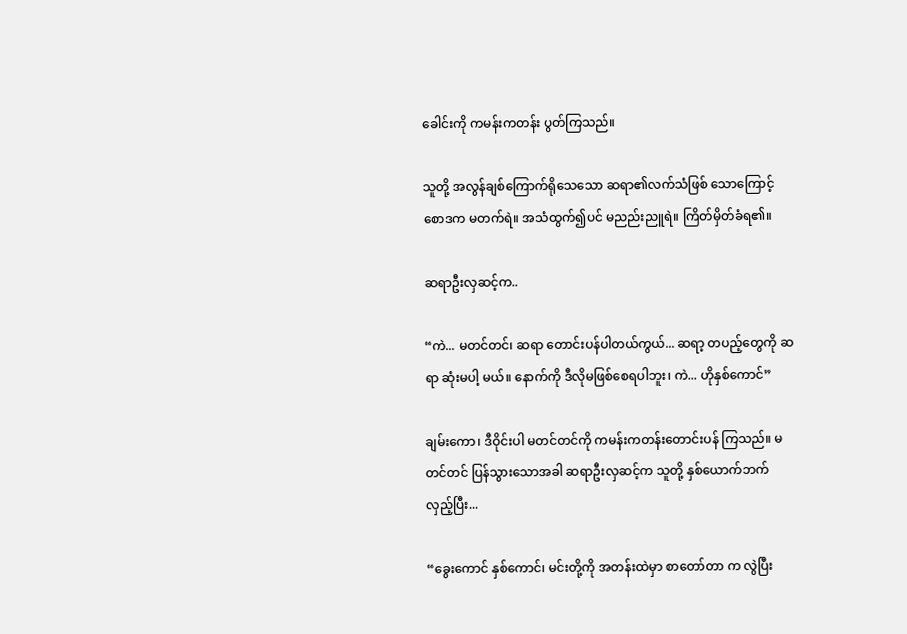ခေါင်းကို ကမန်းကတန်း ပွတ်ကြသည်။

သူတို့ အလွန်ချစ်ကြောက်ရိုသေသော ဆရာ၏လက်သံဖြစ် သောကြောင့် စောဒက မတက်ရဲ။ အသံထွက်၍ပင် မညည်းညူရဲ။ ကြိတ်မှိတ်ခံရ၏။

ဆရာဦးလှဆင့်က..

“ကဲ... မတင်တင်၊ ဆရာ တောင်းပန်ပါတယ်ကွယ်... ဆရာ့ တပည့်တွေကို ဆရာ ဆုံးမပါ့ မယ်။ နောက်ကို ဒီလိုမဖြစ်စေရပါဘူး၊ ကဲ... ဟိုနှစ်ကောင်”

ချမ်းကော၊ ဒီဝိုင်းပါ မတင်တင်ကို ကမန်းကတန်းတောင်းပန် ကြသည်။ မတင်တင် ပြန်သွားသောအခါ ဆရာဦးလှဆင့်က သူတို့ နှစ်ယောက်ဘက် လှည့်ပြီး...

“ခွေးကောင် နှစ်ကောင်၊ မင်းတို့ကို အတန်းထဲမှာ စာတော်တာ က လွဲပြီး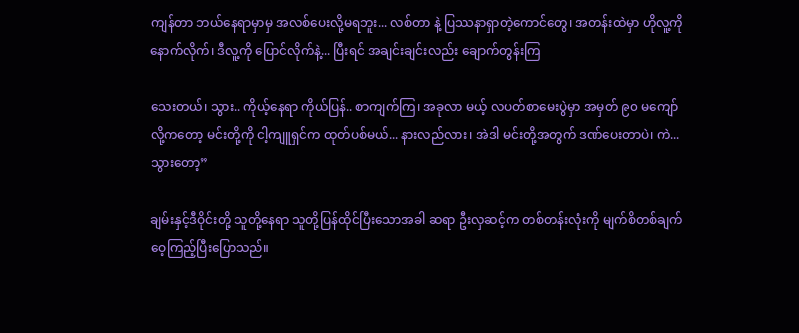ကျန်တာ ဘယ်နေရာမှာမှ အလစ်ပေးလို့မရဘူး... လစ်တာ နဲ့ ပြဿနာရှာတဲ့ကောင်တွေ၊ အတန်းထဲမှာ ဟိုလူ့ကို နောက်လိုက်၊ ဒီလူ့ကို ပြောင်လိုက်နဲ့... ပြီးရင် အချင်းချင်းလည်း ချောက်တွန်းကြ

သေးတယ်၊ သွား.. ကိုယ့်နေရာ ကိုယ်ပြန်.. စာကျက်ကြ၊ အခုလာ မယ့် လပတ်စာမေးပွဲမှာ အမှတ် ၉၀ မကျော်လို့ကတော့ မင်းတို့ကို ငါ့ကျူရှင်က ထုတ်ပစ်မယ်... နားလည်လား၊ အဲဒါ မင်းတို့အတွက် ဒဏ်ပေးတာပဲ၊ ကဲ... သွားတော့”

ချမ်းနှင့်ဒီဝိုင်းတို့ သူတို့နေရာ သူတို့ပြန်ထိုင်ပြီးသောအခါ ဆရာ ဦးလှဆင့်က တစ်တန်းလုံးကို မျက်စိတစ်ချက် ဝေ့ကြည့်ပြီးပြောသည်။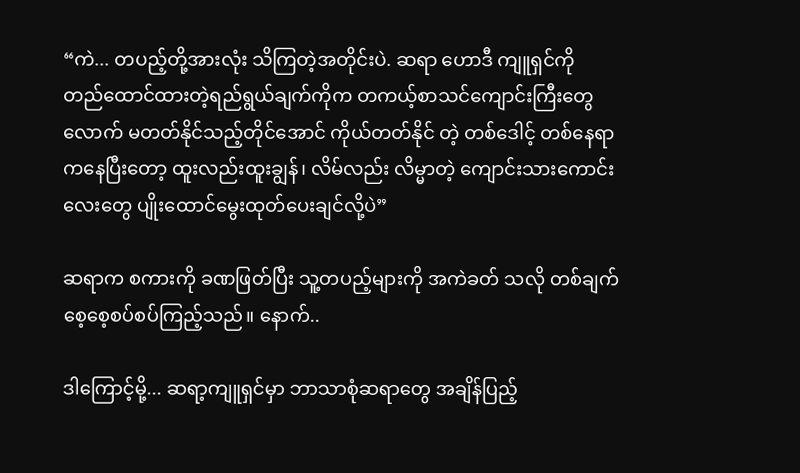“ကဲ... တပည့်တို့အားလုံး သိကြတဲ့အတိုင်းပဲ. ဆရာ ဟောဒီ ကျူရှင်ကို တည်ထောင်ထားတဲ့ရည်ရွယ်ချက်ကိုက တကယ့်စာသင်ကျောင်းကြီးတွေလောက် မတတ်နိုင်သည့်တိုင်အောင် ကိုယ်တတ်နိုင် တဲ့ တစ်ဒေါင့် တစ်နေရာကနေပြီးတော့ ထူးလည်းထူးချွန်၊ လိမ်လည်း လိမ္မာတဲ့ ကျောင်းသားကောင်းလေးတွေ ပျိုးထောင်မွေးထုတ်ပေးချင်လို့ပဲ”

ဆရာက စကားကို ခဏဖြတ်ပြီး သူ့တပည့်များကို အကဲခတ် သလို တစ်ချက် စေ့စေ့စပ်စပ်ကြည့်သည်။ နောက်..

ဒါကြောင့်မို့... ဆရာ့ကျူရှင်မှာ ဘာသာစုံဆရာတွေ အချိန်ပြည့်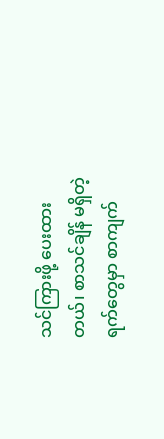သင်ကြားဖို့ ပေးထားတယ်၊ စာသင်ချိန် မရှိတဲ့ရက်တွေမှာ စာကျက်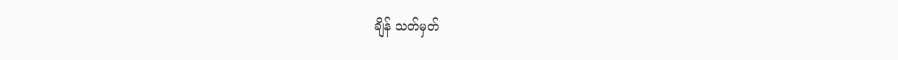ချိန် သတ်မှတ်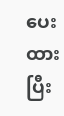ပေးထားပြီး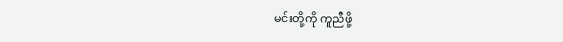မင်းတို့ကို ကူညီဖို့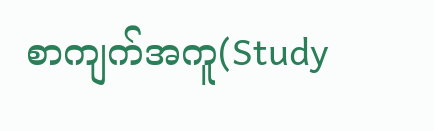စာကျက်အကူ(Study